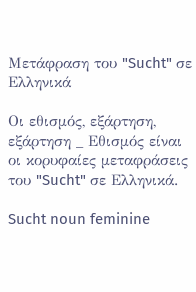Μετάφραση του "Sucht" σε Ελληνικά

Οι εθισμός, εξάρτηση, εξάρτηση _ Εθισμός είναι οι κορυφαίες μεταφράσεις του "Sucht" σε Ελληνικά.

Sucht noun feminine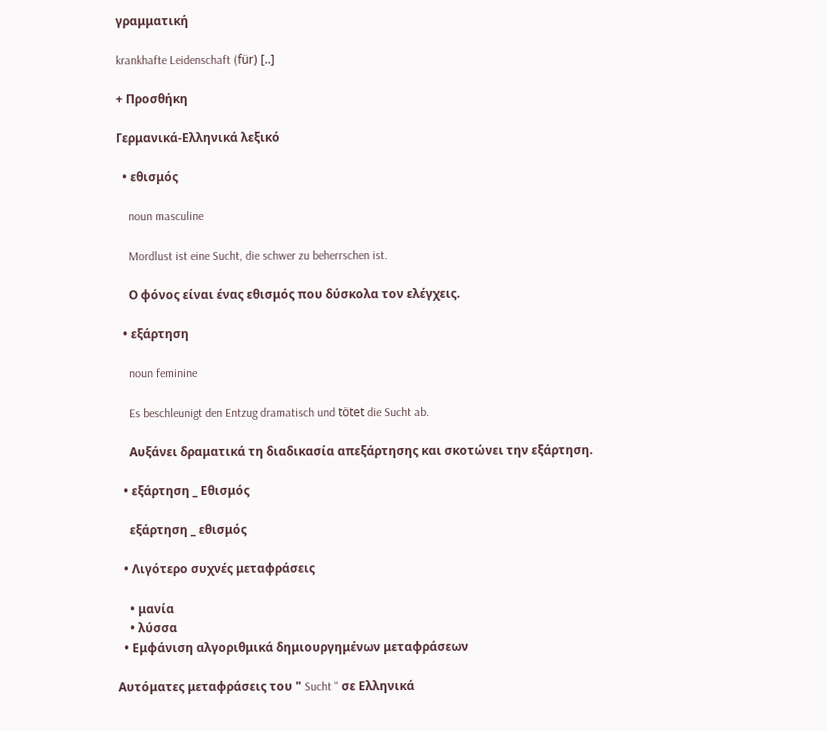γραμματική

krankhafte Leidenschaft (für) [..]

+ Προσθήκη

Γερμανικά-Ελληνικά λεξικό

  • εθισμός

    noun masculine

    Mordlust ist eine Sucht, die schwer zu beherrschen ist.

    Ο φόνος είναι ένας εθισμός που δύσκολα τον ελέγχεις.

  • εξάρτηση

    noun feminine

    Es beschleunigt den Entzug dramatisch und tötet die Sucht ab.

    Αυξάνει δραματικά τη διαδικασία απεξάρτησης και σκοτώνει την εξάρτηση.

  • εξάρτηση _ Εθισμός

    εξάρτηση _ εθισμός

  • Λιγότερο συχνές μεταφράσεις

    • μανία
    • λύσσα
  • Εμφάνιση αλγοριθμικά δημιουργημένων μεταφράσεων

Αυτόματες μεταφράσεις του " Sucht " σε Ελληνικά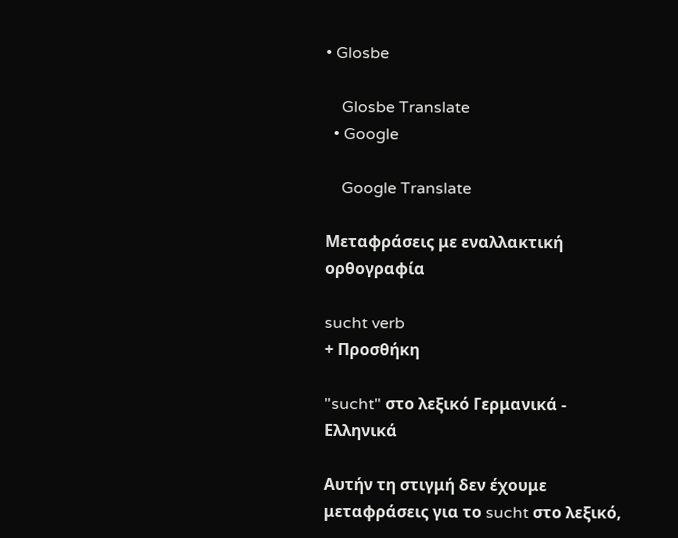• Glosbe

    Glosbe Translate
  • Google

    Google Translate

Μεταφράσεις με εναλλακτική ορθογραφία

sucht verb
+ Προσθήκη

"sucht" στο λεξικό Γερμανικά - Ελληνικά

Αυτήν τη στιγμή δεν έχουμε μεταφράσεις για το sucht στο λεξικό,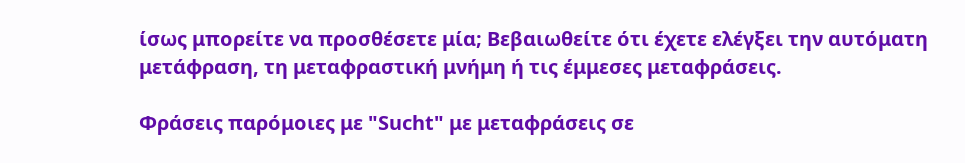ίσως μπορείτε να προσθέσετε μία; Βεβαιωθείτε ότι έχετε ελέγξει την αυτόματη μετάφραση, τη μεταφραστική μνήμη ή τις έμμεσες μεταφράσεις.

Φράσεις παρόμοιες με "Sucht" με μεταφράσεις σε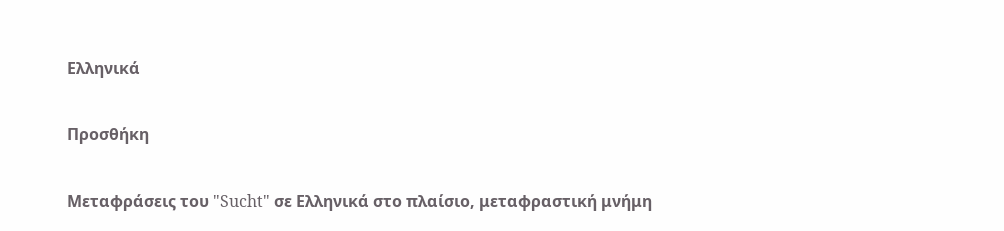Ελληνικά

Προσθήκη

Μεταφράσεις του "Sucht" σε Ελληνικά στο πλαίσιο, μεταφραστική μνήμη